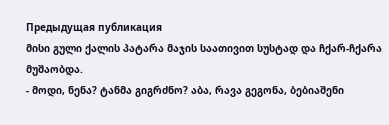Предыдущая публикация
მისი გული ქალის პატარა მაჯის საათივით სუსტად და ჩქარ-ჩქარა მუშაობდა.
- მოდი, ნენა? ტანმა გიგრძნო? აბა, რავა გეგონა, ბებიაშენი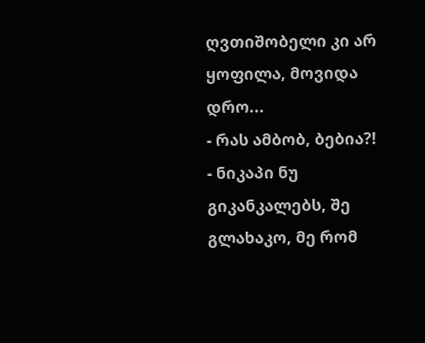ღვთიშობელი კი არ ყოფილა, მოვიდა დრო...
- რას ამბობ, ბებია?!
- ნიკაპი ნუ გიკანკალებს, შე გლახაკო, მე რომ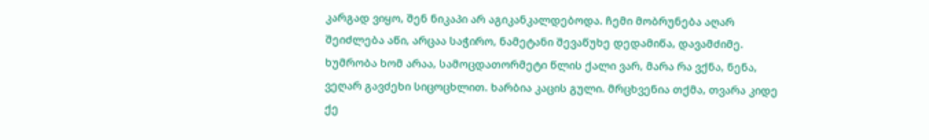კარგად ვიყო, შენ ნიკაპი არ აგიკანკალდებოდა. ჩემი მობრუნება აღარ შეიძლება აწი, არცაა საჭირო, ნამეტანი შევაწუხე დედამიწა, დავამძიმე. ხუმრობა ხომ არაა, სამოცდათორმეტი წლის ქალი ვარ, მარა რა ვქნა, ნენა, ვეღარ გავძეხი სიცოცხლით. ხარბია კაცის გული. მრცხვენია თქმა, თვარა კიდე ქე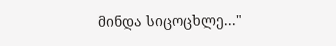მინდა სიცოცხლე..."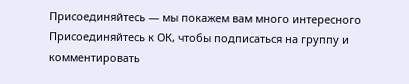Присоединяйтесь — мы покажем вам много интересного
Присоединяйтесь к ОК, чтобы подписаться на группу и комментировать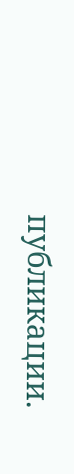публикации.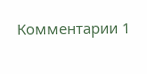Комментарии 1